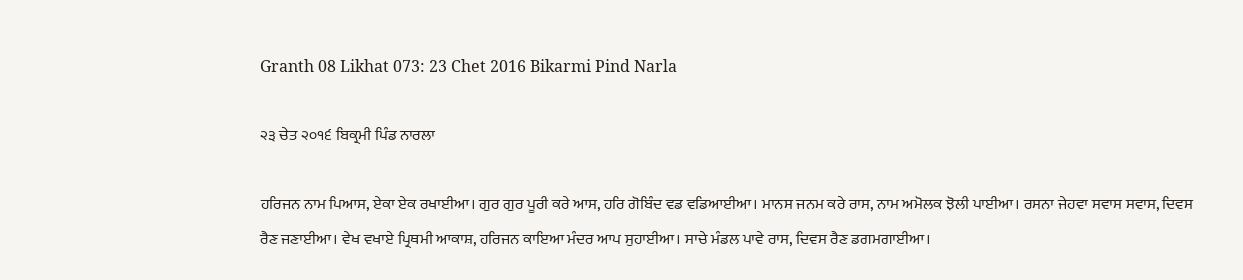Granth 08 Likhat 073: 23 Chet 2016 Bikarmi Pind Narla

੨੩ ਚੇਤ ੨੦੧੬ ਬਿਕ੍ਰਮੀ ਪਿੰਡ ਨਾਰਲਾ

ਹਰਿਜਨ ਨਾਮ ਪਿਆਸ, ਏਕਾ ਏਕ ਰਖਾਈਆ। ਗੁਰ ਗੁਰ ਪੂਰੀ ਕਰੇ ਆਸ, ਹਰਿ ਗੋਬਿੰਦ ਵਡ ਵਡਿਆਈਆ। ਮਾਨਸ ਜਨਮ ਕਰੇ ਰਾਸ, ਨਾਮ ਅਮੋਲਕ ਝੋਲੀ ਪਾਈਆ। ਰਸਨਾ ਜੇਹਵਾ ਸਵਾਸ ਸਵਾਸ, ਦਿਵਸ ਰੈਣ ਜਣਾਈਆ। ਵੇਖ ਵਖਾਏ ਪ੍ਰਿਥਮੀ ਆਕਾਸ਼, ਹਰਿਜਨ ਕਾਇਆ ਮੰਦਰ ਆਪ ਸੁਹਾਈਆ। ਸਾਚੇ ਮੰਡਲ ਪਾਵੇ ਰਾਸ, ਦਿਵਸ ਰੈਣ ਡਗਮਗਾਈਆ।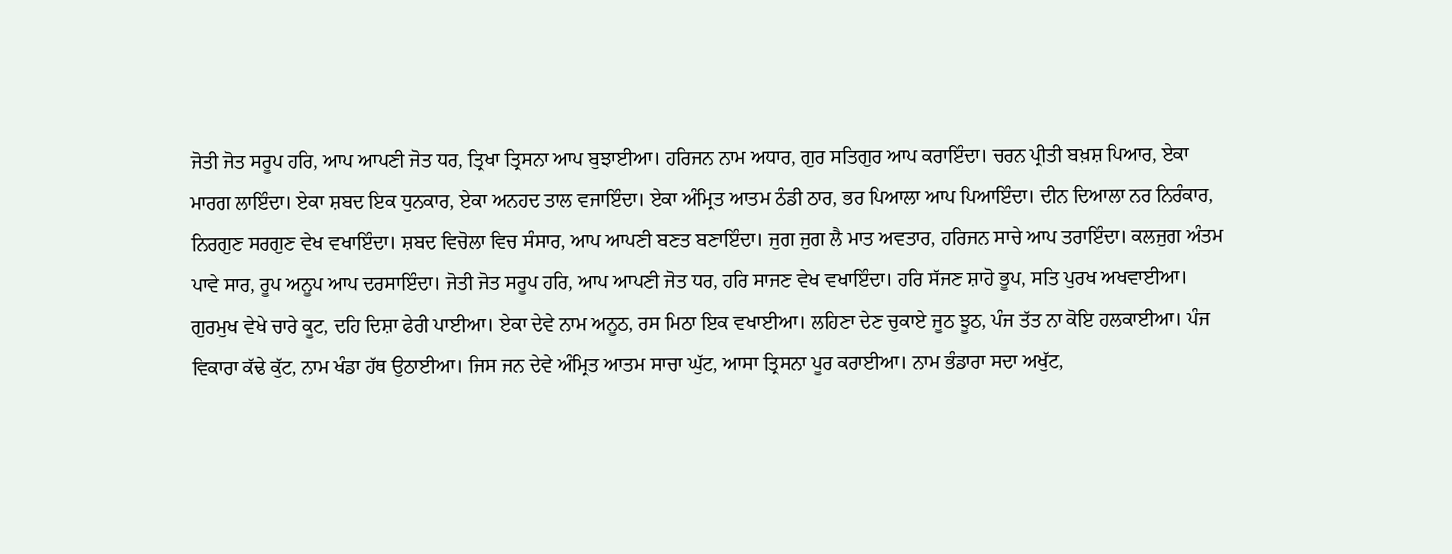ਜੋਤੀ ਜੋਤ ਸਰੂਪ ਹਰਿ, ਆਪ ਆਪਣੀ ਜੋਤ ਧਰ, ਤ੍ਰਿਖਾ ਤ੍ਰਿਸਨਾ ਆਪ ਬੁਝਾਈਆ। ਹਰਿਜਨ ਨਾਮ ਅਧਾਰ, ਗੁਰ ਸਤਿਗੁਰ ਆਪ ਕਰਾਇੰਦਾ। ਚਰਨ ਪ੍ਰੀਤੀ ਬਖ਼ਸ਼ ਪਿਆਰ, ਏਕਾ ਮਾਰਗ ਲਾਇੰਦਾ। ਏਕਾ ਸ਼ਬਦ ਇਕ ਧੁਨਕਾਰ, ਏਕਾ ਅਨਹਦ ਤਾਲ ਵਜਾਇੰਦਾ। ਏਕਾ ਅੰਮ੍ਰਿਤ ਆਤਮ ਠੰਡੀ ਠਾਰ, ਭਰ ਪਿਆਲਾ ਆਪ ਪਿਆਇੰਦਾ। ਦੀਨ ਦਿਆਲਾ ਨਰ ਨਿਰੰਕਾਰ, ਨਿਰਗੁਣ ਸਰਗੁਣ ਵੇਖ ਵਖਾਇੰਦਾ। ਸ਼ਬਦ ਵਿਚੋਲਾ ਵਿਚ ਸੰਸਾਰ, ਆਪ ਆਪਣੀ ਬਣਤ ਬਣਾਇੰਦਾ। ਜੁਗ ਜੁਗ ਲੈ ਮਾਤ ਅਵਤਾਰ, ਹਰਿਜਨ ਸਾਚੇ ਆਪ ਤਰਾਇੰਦਾ। ਕਲਜੁਗ ਅੰਤਮ ਪਾਵੇ ਸਾਰ, ਰੂਪ ਅਨੂਪ ਆਪ ਦਰਸਾਇੰਦਾ। ਜੋਤੀ ਜੋਤ ਸਰੂਪ ਹਰਿ, ਆਪ ਆਪਣੀ ਜੋਤ ਧਰ, ਹਰਿ ਸਾਜਣ ਵੇਖ ਵਖਾਇੰਦਾ। ਹਰਿ ਸੱਜਣ ਸ਼ਾਹੋ ਭੂਪ, ਸਤਿ ਪੁਰਖ ਅਖਵਾਈਆ। ਗੁਰਮੁਖ ਵੇਖੇ ਚਾਰੇ ਕੂਟ, ਦਹਿ ਦਿਸ਼ਾ ਫੇਰੀ ਪਾਈਆ। ਏਕਾ ਦੇਵੇ ਨਾਮ ਅਨੂਠ, ਰਸ ਮਿਠਾ ਇਕ ਵਖਾਈਆ। ਲਹਿਣਾ ਦੇਣ ਚੁਕਾਏ ਜੂਠ ਝੂਠ, ਪੰਜ ਤੱਤ ਨਾ ਕੋਇ ਹਲਕਾਈਆ। ਪੰਜ ਵਿਕਾਰਾ ਕੱਢੇ ਕੁੱਟ, ਨਾਮ ਖੰਡਾ ਹੱਥ ਉਠਾਈਆ। ਜਿਸ ਜਨ ਦੇਵੇ ਅੰਮ੍ਰਿਤ ਆਤਮ ਸਾਚਾ ਘੁੱਟ, ਆਸਾ ਤ੍ਰਿਸਨਾ ਪੂਰ ਕਰਾਈਆ। ਨਾਮ ਭੰਡਾਰਾ ਸਦਾ ਅਖੁੱਟ,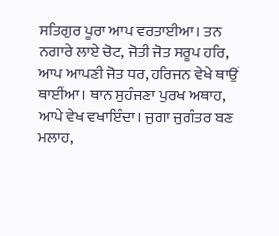ਸਤਿਗੁਰ ਪੂਰਾ ਆਪ ਵਰਤਾਈਆ। ਤਨ ਨਗਾਰੇ ਲਾਏ ਚੋਟ, ਜੋਤੀ ਜੋਤ ਸਰੂਪ ਹਰਿ, ਆਪ ਆਪਣੀ ਜੋਤ ਧਰ, ਹਰਿਜਨ ਵੇਖੇ ਥਾਉਂ ਥਾਈਂਆ। ਥਾਨ ਸੁਹੰਜਣਾ ਪੁਰਖ ਅਥਾਹ, ਆਪੇ ਵੇਖ ਵਖਾਇੰਦਾ। ਜੁਗਾ ਜੁਗੰਤਰ ਬਣ ਮਲਾਹ,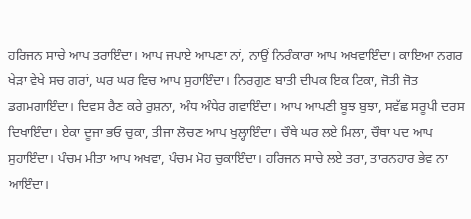ਹਰਿਜਨ ਸਾਚੇ ਆਪ ਤਰਾਇੰਦਾ। ਆਪ ਜਪਾਏ ਆਪਣਾ ਨਾਂ, ਨਾਉਂ ਨਿਰੰਕਾਰਾ ਆਪ ਅਖਵਾਇੰਦਾ। ਕਾਇਆ ਨਗਰ ਖੇੜਾ ਵੇਖੇ ਸਚ ਗਰਾਂ, ਘਰ ਘਰ ਵਿਚ ਆਪ ਸੁਹਾਇੰਦਾ। ਨਿਰਗੁਣ ਬਾਤੀ ਦੀਪਕ ਇਕ ਟਿਕਾ, ਜੋਤੀ ਜੋਤ ਡਗਮਗਾਇੰਦਾ। ਦਿਵਸ ਰੈਣ ਕਰੇ ਰੁਸ਼ਨਾ, ਅੰਧ ਅੰਧੇਰ ਗਵਾਇੰਦਾ। ਆਪ ਆਪਣੀ ਬੂਝ ਬੁਝਾ, ਸਵੱਛ ਸਰੂਪੀ ਦਰਸ ਦਿਖਾਇੰਦਾ। ਏਕਾ ਦੂਜਾ ਭਓ ਚੁਕਾ, ਤੀਜਾ ਲੋਚਣ ਆਪ ਖੁਲ੍ਹਾਇੰਦਾ। ਚੌਥੇ ਘਰ ਲਏ ਮਿਲਾ, ਚੌਥਾ ਪਦ ਆਪ ਸੁਹਾਇੰਦਾ। ਪੰਚਮ ਮੀਤਾ ਆਪ ਅਖਵਾ, ਪੰਚਮ ਮੋਹ ਚੁਕਾਇੰਦਾ। ਹਰਿਜਨ ਸਾਚੇ ਲਏ ਤਰਾ, ਤਾਰਨਹਾਰ ਭੇਵ ਨਾ ਆਇੰਦਾ।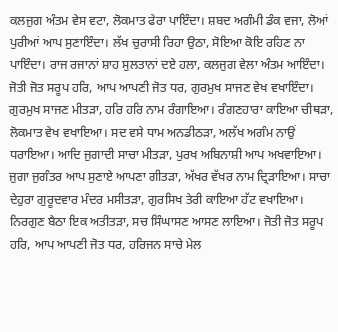ਕਲਜੁਗ ਅੰਤਮ ਵੇਸ ਵਟਾ, ਲੋਕਮਾਤ ਫੇਰਾ ਪਾਇੰਦਾ। ਸ਼ਬਦ ਅਗੰਮੀ ਡੰਕ ਵਜਾ, ਲੋਆਂ ਪੁਰੀਆਂ ਆਪ ਸੁਣਾਇੰਦਾ। ਲੱਖ ਚੁਰਾਸੀ ਰਿਹਾ ਉਠਾ, ਸੋਇਆ ਕੋਇ ਰਹਿਣ ਨਾ ਪਾਇੰਦਾ। ਰਾਜ ਰਜਾਨਾਂ ਸ਼ਾਹ ਸੁਲਤਾਨਾਂ ਦਏ ਹਲਾ, ਕਲਜੁਗ ਵੇਲਾ ਅੰਤਮ ਆਇੰਦਾ। ਜੋਤੀ ਜੋਤ ਸਰੂਪ ਹਰਿ, ਆਪ ਆਪਣੀ ਜੋਤ ਧਰ, ਗੁਰਮੁਖ ਸਾਜਣ ਵੇਖ ਵਖਾਇੰਦਾ। ਗੁਰਮੁਖ ਸਾਜਣ ਮੀਤੜਾ, ਹਰਿ ਹਰਿ ਨਾਮ ਰੰਗਾਇਆ। ਰੰਗਣਹਾਰਾ ਕਾਇਆ ਚੀਥੜਾ, ਲੋਕਮਾਤ ਵੇਖ ਵਖਾਇਆ। ਸਦ ਵਸੇ ਧਾਮ ਅਨਡੀਠੜਾ, ਅਲੱਖ ਅਗੰਮ ਨਾਉਂ ਧਰਾਇਆ। ਆਦਿ ਜੁਗਾਦੀ ਸਾਚਾ ਮੀਤੜਾ, ਪੁਰਖ ਅਬਿਨਾਸ਼ੀ ਆਪ ਅਖਵਾਇਆ। ਜੁਗਾ ਜੁਗੰਤਰ ਆਪ ਸੁਣਾਏ ਆਪਣਾ ਗੀਤੜਾ, ਅੱਖਰ ਵੱਖਰ ਨਾਮ ਦ੍ਰਿੜਾਇਆ। ਸਾਚਾ ਦੇਹੁਰਾ ਗੁਰੂਦਵਾਰ ਮੰਦਰ ਮਸੀਤੜਾ, ਗੁਰਸਿਖ ਤੇਰੀ ਕਾਇਆ ਹੱਟ ਵਖਾਇਆ। ਨਿਰਗੁਣ ਬੈਠਾ ਇਕ ਅਤੀਤੜਾ, ਸਚ ਸਿੰਘਾਸਣ ਆਸਣ ਲਾਇਆ। ਜੋਤੀ ਜੋਤ ਸਰੂਪ ਹਰਿ, ਆਪ ਆਪਣੀ ਜੋਤ ਧਰ, ਹਰਿਜਨ ਸਾਚੇ ਮੇਲ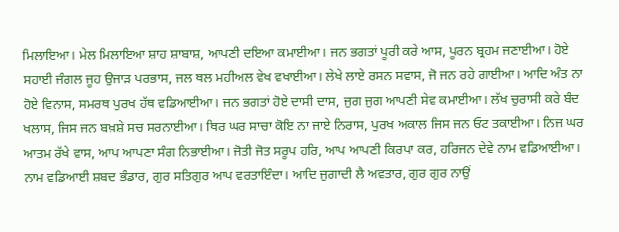ਮਿਲਾਇਆ। ਮੇਲ ਮਿਲਾਇਆ ਸ਼ਾਹ ਸ਼ਾਬਾਸ਼, ਆਪਣੀ ਦਇਆ ਕਮਾਈਆ। ਜਨ ਭਗਤਾਂ ਪੂਰੀ ਕਰੇ ਆਸ, ਪੂਰਨ ਬ੍ਰਹਮ ਜਣਾਈਆ। ਹੋਏ ਸਹਾਈ ਜੰਗਲ ਜੂਹ ਉਜਾੜ ਪਰਭਾਸ, ਜਲ ਥਲ ਮਹੀਅਲ ਵੇਖ ਵਖਾਈਆ। ਲੇਖੇ ਲਾਏ ਰਸਨ ਸਵਾਸ, ਜੋ ਜਨ ਰਹੇ ਗਾਈਆ। ਆਦਿ ਅੰਤ ਨਾ ਹੋਏ ਵਿਨਾਸ, ਸਮਰਥ ਪੁਰਖ ਹੱਥ ਵਡਿਆਈਆ। ਜਨ ਭਗਤਾਂ ਹੋਏ ਦਾਸੀ ਦਾਸ, ਜੁਗ ਜੁਗ ਆਪਣੀ ਸੇਵ ਕਮਾਈਆ। ਲੱਖ ਚੁਰਾਸੀ ਕਰੇ ਬੰਦ ਖਲਾਸ, ਜਿਸ ਜਨ ਬਖ਼ਸ਼ੇ ਸਚ ਸਰਨਾਈਆ। ਥਿਰ ਘਰ ਸਾਚਾ ਕੋਇ ਨਾ ਜਾਏ ਨਿਰਾਸ, ਪੁਰਖ ਅਕਾਲ ਜਿਸ ਜਨ ਓਟ ਤਕਾਈਆ। ਨਿਜ ਘਰ ਆਤਮ ਰੱਖੇ ਵਾਸ, ਆਪ ਆਪਣਾ ਸੰਗ ਨਿਭਾਈਆ। ਜੋਤੀ ਜੋਤ ਸਰੂਪ ਹਰਿ, ਆਪ ਆਪਣੀ ਕਿਰਪਾ ਕਰ, ਹਰਿਜਨ ਦੇਵੇ ਨਾਮ ਵਡਿਆਈਆ। ਨਾਮ ਵਡਿਆਈ ਸ਼ਬਦ ਭੰਡਾਰ, ਗੁਰ ਸਤਿਗੁਰ ਆਪ ਵਰਤਾਇੰਦਾ। ਆਦਿ ਜੁਗਾਦੀ ਲੈ ਅਵਤਾਰ, ਗੁਰ ਗੁਰ ਨਾਉਂ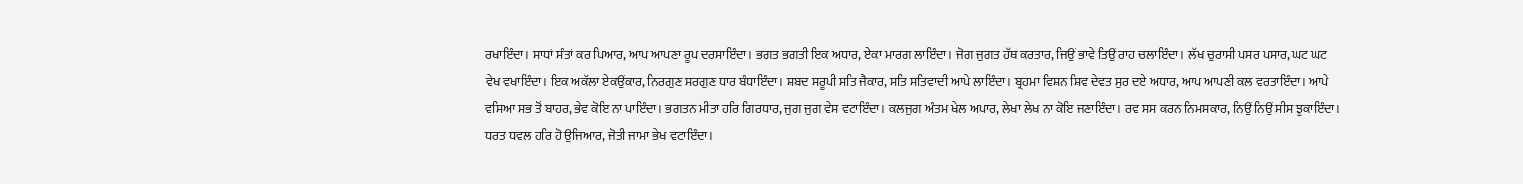ਰਖਾਇੰਦਾ। ਸਾਧਾਂ ਸੰਤਾਂ ਕਰ ਪਿਆਰ, ਆਪ ਆਪਣਾ ਰੂਪ ਦਰਸਾਇੰਦਾ। ਭਗਤ ਭਗਤੀ ਇਕ ਅਧਾਰ, ਏਕਾ ਮਾਰਗ ਲਾਇੰਦਾ। ਜੋਗ ਜੁਗਤ ਹੱਥ ਕਰਤਾਰ, ਜਿਉਂ ਭਾਵੇ ਤਿਉਂ ਰਾਹ ਚਲਾਇੰਦਾ। ਲੱਖ ਚੁਰਾਸੀ ਪਸਰ ਪਸਾਰ, ਘਟ ਘਟ ਵੇਖ ਵਖਾਇੰਦਾ। ਇਕ ਅਕੱਲਾ ਏਕਉਂਕਾਰ, ਨਿਰਗੁਣ ਸਰਗੁਣ ਧਾਰ ਬੰਧਾਇੰਦਾ। ਸ਼ਬਦ ਸਰੂਪੀ ਸਤਿ ਜੈਕਾਰ, ਸਤਿ ਸਤਿਵਾਦੀ ਆਪੇ ਲਾਇੰਦਾ। ਬ੍ਰਹਮਾ ਵਿਸ਼ਨ ਸ਼ਿਵ ਦੇਵਤ ਸੁਰ ਦਏ ਅਧਾਰ, ਆਪ ਆਪਣੀ ਕਲ ਵਰਤਾਇੰਦਾ। ਆਪੇ ਵਸਿਆ ਸਭ ਤੋਂ ਬਾਹਰ, ਭੇਵ ਕੋਇ ਨਾ ਪਾਇੰਦਾ। ਭਗਤਨ ਮੀਤਾ ਹਰਿ ਗਿਰਧਾਰ, ਜੁਗ ਜੁਗ ਵੇਸ ਵਟਾਇੰਦਾ। ਕਲਜੁਗ ਅੰਤਮ ਖੇਲ ਅਪਾਰ, ਲੇਖਾ ਲੇਖ ਨਾ ਕੋਇ ਜਣਾਇੰਦਾ। ਰਵ ਸਸ ਕਰਨ ਨਿਮਸਕਾਰ, ਨਿਉਂ ਨਿਉਂ ਸੀਸ ਝੁਕਾਇੰਦਾ। ਧਰਤ ਧਵਲ ਹਰਿ ਹੋ ਉਜਿਆਰ, ਜੋਤੀ ਜਾਮਾ ਭੇਖ ਵਟਾਇੰਦਾ।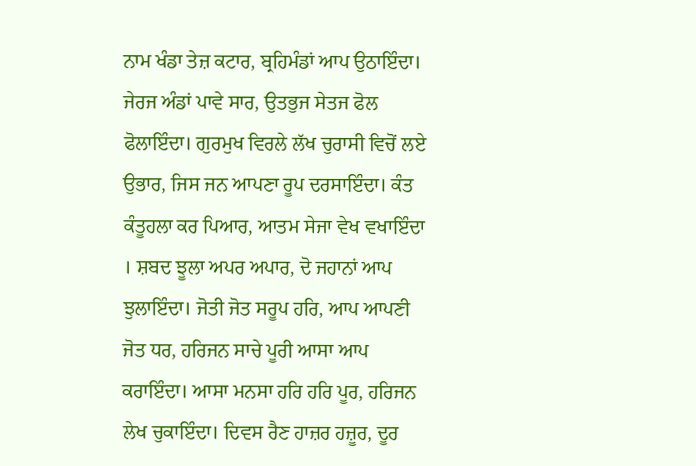ਨਾਮ ਖੰਡਾ ਤੇਜ਼ ਕਟਾਰ, ਬ੍ਰਹਿਮੰਡਾਂ ਆਪ ਉਠਾਇੰਦਾ। ਜੇਰਜ ਅੰਡਾਂ ਪਾਵੇ ਸਾਰ, ਉਤਭੁਜ ਸੇਤਜ ਫੋਲ ਫੋਲਾਇੰਦਾ। ਗੁਰਮੁਖ ਵਿਰਲੇ ਲੱਖ ਚੁਰਾਸੀ ਵਿਚੋਂ ਲਏ ਉਭਾਰ, ਜਿਸ ਜਨ ਆਪਣਾ ਰੂਪ ਦਰਸਾਇੰਦਾ। ਕੰਤ ਕੰਤੂਹਲਾ ਕਰ ਪਿਆਰ, ਆਤਮ ਸੇਜਾ ਵੇਖ ਵਖਾਇੰਦਾ । ਸ਼ਬਦ ਝੂਲਾ ਅਪਰ ਅਪਾਰ, ਦੋ ਜਹਾਨਾਂ ਆਪ ਝੁਲਾਇੰਦਾ। ਜੋਤੀ ਜੋਤ ਸਰੂਪ ਹਰਿ, ਆਪ ਆਪਣੀ ਜੋਤ ਧਰ, ਹਰਿਜਨ ਸਾਚੇ ਪੂਰੀ ਆਸਾ ਆਪ ਕਰਾਇੰਦਾ। ਆਸਾ ਮਨਸਾ ਹਰਿ ਹਰਿ ਪੂਰ, ਹਰਿਜਨ ਲੇਖ ਚੁਕਾਇੰਦਾ। ਦਿਵਸ ਰੈਣ ਹਾਜ਼ਰ ਹਜ਼ੂਰ, ਦੂਰ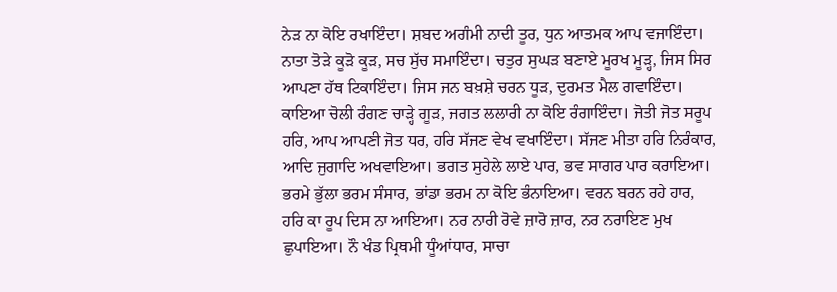ਨੇੜ ਨਾ ਕੋਇ ਰਖਾਇੰਦਾ। ਸ਼ਬਦ ਅਗੰਮੀ ਨਾਦੀ ਤੂਰ, ਧੁਨ ਆਤਮਕ ਆਪ ਵਜਾਇੰਦਾ। ਨਾਤਾ ਤੋੜੇ ਕੂੜੋ ਕੂੜ, ਸਚ ਸੁੱਚ ਸਮਾਇੰਦਾ। ਚਤੁਰ ਸੁਘੜ ਬਣਾਏ ਮੂਰਖ ਮੂੜ੍ਹ, ਜਿਸ ਸਿਰ ਆਪਣਾ ਹੱਥ ਟਿਕਾਇੰਦਾ। ਜਿਸ ਜਨ ਬਖ਼ਸ਼ੇ ਚਰਨ ਧੂੜ, ਦੁਰਮਤ ਮੈਲ ਗਵਾਇੰਦਾ। ਕਾਇਆ ਚੋਲੀ ਰੰਗਣ ਚਾੜ੍ਹੇ ਗੂੜ, ਜਗਤ ਲਲਾਰੀ ਨਾ ਕੋਇ ਰੰਗਾਇੰਦਾ। ਜੋਤੀ ਜੋਤ ਸਰੂਪ ਹਰਿ, ਆਪ ਆਪਣੀ ਜੋਤ ਧਰ, ਹਰਿ ਸੱਜਣ ਵੇਖ ਵਖਾਇੰਦਾ। ਸੱਜਣ ਮੀਤਾ ਹਰਿ ਨਿਰੰਕਾਰ, ਆਦਿ ਜੁਗਾਦਿ ਅਖਵਾਇਆ। ਭਗਤ ਸੁਹੇਲੇ ਲਾਏ ਪਾਰ, ਭਵ ਸਾਗਰ ਪਾਰ ਕਰਾਇਆ। ਭਰਮੇ ਭੁੱਲਾ ਭਰਮ ਸੰਸਾਰ, ਭਾਂਡਾ ਭਰਮ ਨਾ ਕੋਇ ਭੰਨਾਇਆ। ਵਰਨ ਬਰਨ ਰਹੇ ਹਾਰ, ਹਰਿ ਕਾ ਰੂਪ ਦਿਸ ਨਾ ਆਇਆ। ਨਰ ਨਾਰੀ ਰੋਵੇ ਜ਼ਾਰੋ ਜ਼ਾਰ, ਨਰ ਨਰਾਇਣ ਮੁਖ ਛੁਪਾਇਆ। ਨੌ ਖੰਡ ਪ੍ਰਿਥਮੀ ਧੂੰਆਂਧਾਰ, ਸਾਚਾ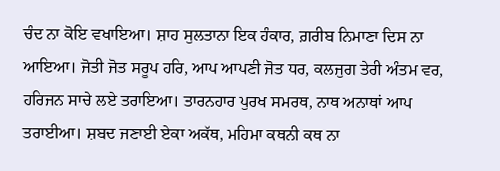ਚੰਦ ਨਾ ਕੋਇ ਵਖਾਇਆ। ਸ਼ਾਹ ਸੁਲਤਾਨਾ ਇਕ ਹੰਕਾਰ, ਗ਼ਰੀਬ ਨਿਮਾਣਾ ਦਿਸ ਨਾ ਆਇਆ। ਜੋਤੀ ਜੋਤ ਸਰੂਪ ਹਰਿ, ਆਪ ਆਪਣੀ ਜੋਤ ਧਰ, ਕਲਜੁਗ ਤੇਰੀ ਅੰਤਮ ਵਰ, ਹਰਿਜਨ ਸਾਚੇ ਲਏ ਤਰਾਇਆ। ਤਾਰਨਹਾਰ ਪੁਰਖ ਸਮਰਥ, ਨਾਥ ਅਨਾਥਾਂ ਆਪ ਤਰਾਈਆ। ਸ਼ਬਦ ਜਣਾਈ ਏਕਾ ਅਕੱਥ, ਮਹਿਮਾ ਕਥਨੀ ਕਥ ਨਾ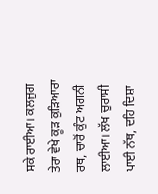ਸਕੇ ਰਾਈਆ। ਕਲਜੁਗ ਤੇਰਾ ਵੇਖੇ ਕੂੜ ਕੁੜਿਆਰਾ ਰਥ, ਚਾਰੋਂ ਕੁੰਟ ਅਗਨੀ ਲਾਈਆ। ਲੱਖ ਚੁਰਾਸੀ ਪਾਈ ਨੱਥ, ਦਹਿ ਦਿਸ਼ਾ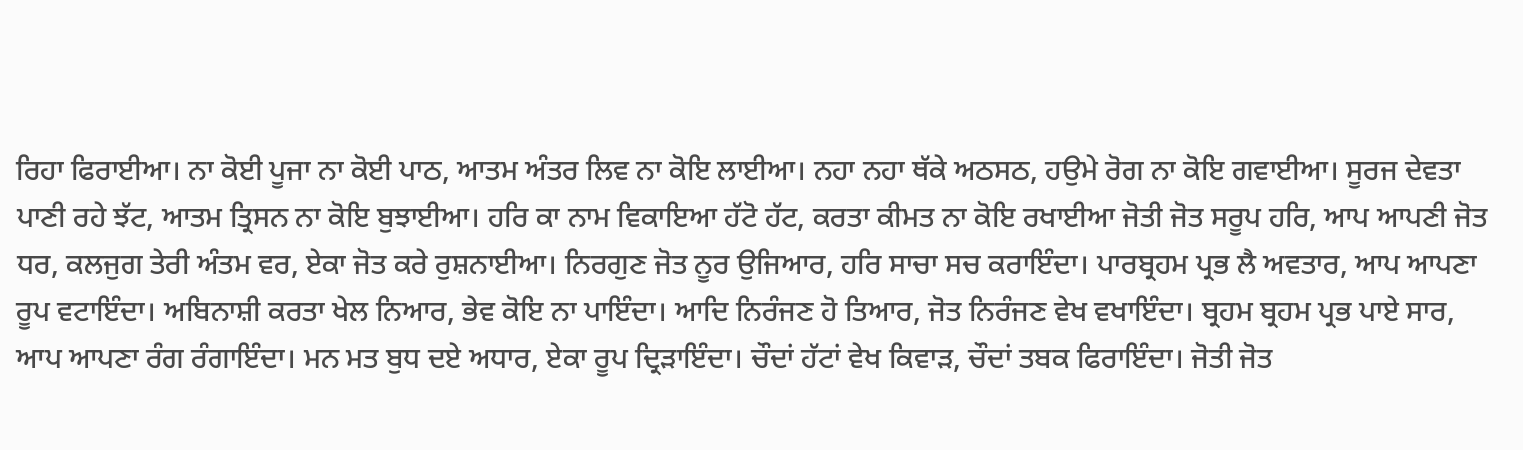ਰਿਹਾ ਫਿਰਾਈਆ। ਨਾ ਕੋਈ ਪੂਜਾ ਨਾ ਕੋਈ ਪਾਠ, ਆਤਮ ਅੰਤਰ ਲਿਵ ਨਾ ਕੋਇ ਲਾਈਆ। ਨਹਾ ਨਹਾ ਥੱਕੇ ਅਠਸਠ, ਹਉਮੇ ਰੋਗ ਨਾ ਕੋਇ ਗਵਾਈਆ। ਸੂਰਜ ਦੇਵਤਾ ਪਾਣੀ ਰਹੇ ਝੱਟ, ਆਤਮ ਤ੍ਰਿਸਨ ਨਾ ਕੋਇ ਬੁਝਾਈਆ। ਹਰਿ ਕਾ ਨਾਮ ਵਿਕਾਇਆ ਹੱਟੋ ਹੱਟ, ਕਰਤਾ ਕੀਮਤ ਨਾ ਕੋਇ ਰਖਾਈਆ ਜੋਤੀ ਜੋਤ ਸਰੂਪ ਹਰਿ, ਆਪ ਆਪਣੀ ਜੋਤ ਧਰ, ਕਲਜੁਗ ਤੇਰੀ ਅੰਤਮ ਵਰ, ਏਕਾ ਜੋਤ ਕਰੇ ਰੁਸ਼ਨਾਈਆ। ਨਿਰਗੁਣ ਜੋਤ ਨੂਰ ਉਜਿਆਰ, ਹਰਿ ਸਾਚਾ ਸਚ ਕਰਾਇੰਦਾ। ਪਾਰਬ੍ਰਹਮ ਪ੍ਰਭ ਲੈ ਅਵਤਾਰ, ਆਪ ਆਪਣਾ ਰੂਪ ਵਟਾਇੰਦਾ। ਅਬਿਨਾਸ਼ੀ ਕਰਤਾ ਖੇਲ ਨਿਆਰ, ਭੇਵ ਕੋਇ ਨਾ ਪਾਇੰਦਾ। ਆਦਿ ਨਿਰੰਜਣ ਹੋ ਤਿਆਰ, ਜੋਤ ਨਿਰੰਜਣ ਵੇਖ ਵਖਾਇੰਦਾ। ਬ੍ਰਹਮ ਬ੍ਰਹਮ ਪ੍ਰਭ ਪਾਏ ਸਾਰ, ਆਪ ਆਪਣਾ ਰੰਗ ਰੰਗਾਇੰਦਾ। ਮਨ ਮਤ ਬੁਧ ਦਏ ਅਧਾਰ, ਏਕਾ ਰੂਪ ਦ੍ਰਿੜਾਇੰਦਾ। ਚੌਦਾਂ ਹੱਟਾਂ ਵੇਖ ਕਿਵਾੜ, ਚੌਦਾਂ ਤਬਕ ਫਿਰਾਇੰਦਾ। ਜੋਤੀ ਜੋਤ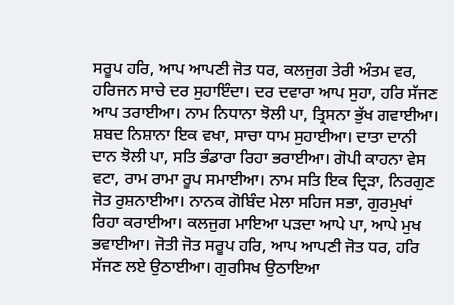ਸਰੂਪ ਹਰਿ, ਆਪ ਆਪਣੀ ਜੋਤ ਧਰ, ਕਲਜੁਗ ਤੇਰੀ ਅੰਤਮ ਵਰ, ਹਰਿਜਨ ਸਾਚੇ ਦਰ ਸੁਹਾਇੰਦਾ। ਦਰ ਦਵਾਰਾ ਆਪ ਸੁਹਾ, ਹਰਿ ਸੱਜਣ ਆਪ ਤਰਾਈਆ। ਨਾਮ ਨਿਧਾਨਾ ਝੋਲੀ ਪਾ, ਤ੍ਰਿਸਨਾ ਭੁੱਖ ਗਵਾਈਆ। ਸ਼ਬਦ ਨਿਸ਼ਾਨਾ ਇਕ ਵਖਾ, ਸਾਚਾ ਧਾਮ ਸੁਹਾਈਆ। ਦਾਤਾ ਦਾਨੀ ਦਾਨ ਝੋਲੀ ਪਾ, ਸਤਿ ਭੰਡਾਰਾ ਰਿਹਾ ਭਰਾਈਆ। ਗੋਪੀ ਕਾਹਨਾ ਵੇਸ ਵਟਾ, ਰਾਮ ਰਾਮਾ ਰੂਪ ਸਮਾਈਆ। ਨਾਮ ਸਤਿ ਇਕ ਦ੍ਰਿੜਾ, ਨਿਰਗੁਣ ਜੋਤ ਰੁਸ਼ਨਾਈਆ। ਨਾਨਕ ਗੋਬਿੰਦ ਮੇਲਾ ਸਹਿਜ ਸਭਾ, ਗੁਰਮੁਖਾਂ ਰਿਹਾ ਕਰਾਈਆ। ਕਲਜੁਗ ਮਾਇਆ ਪੜਦਾ ਆਪੇ ਪਾ, ਆਪੇ ਮੁਖ ਭਵਾਈਆ। ਜੋਤੀ ਜੋਤ ਸਰੂਪ ਹਰਿ, ਆਪ ਆਪਣੀ ਜੋਤ ਧਰ, ਹਰਿ ਸੱਜਣ ਲਏ ਉਠਾਈਆ। ਗੁਰਸਿਖ ਉਠਾਇਆ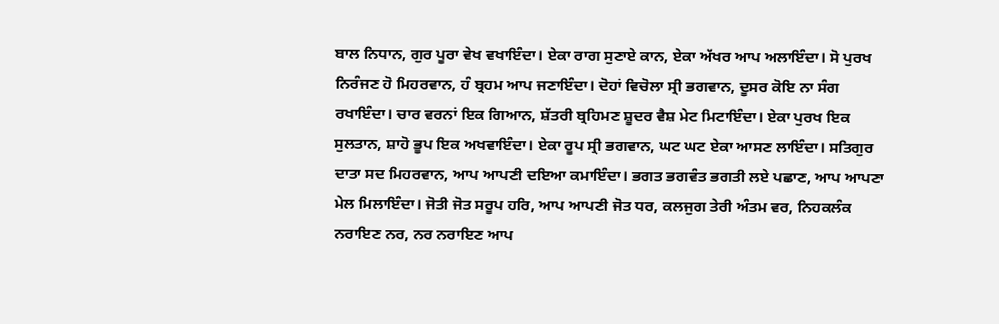ਬਾਲ ਨਿਧਾਨ, ਗੁਰ ਪੂਰਾ ਵੇਖ ਵਖਾਇੰਦਾ। ਏਕਾ ਰਾਗ ਸੁਣਾਏ ਕਾਨ, ਏਕਾ ਅੱਖਰ ਆਪ ਅਲਾਇੰਦਾ। ਸੋ ਪੁਰਖ ਨਿਰੰਜਣ ਹੋ ਮਿਹਰਵਾਨ, ਹੰ ਬ੍ਰਹਮ ਆਪ ਜਣਾਇੰਦਾ। ਦੋਹਾਂ ਵਿਚੋਲਾ ਸ੍ਰੀ ਭਗਵਾਨ, ਦੂਸਰ ਕੋਇ ਨਾ ਸੰਗ ਰਖਾਇੰਦਾ। ਚਾਰ ਵਰਨਾਂ ਇਕ ਗਿਆਨ, ਸ਼ੱਤਰੀ ਬ੍ਰਹਿਮਣ ਸ਼ੂਦਰ ਵੈਸ਼ ਮੇਟ ਮਿਟਾਇੰਦਾ। ਏਕਾ ਪੁਰਖ ਇਕ ਸੁਲਤਾਨ, ਸ਼ਾਹੋ ਭੂਪ ਇਕ ਅਖਵਾਇੰਦਾ। ਏਕਾ ਰੂਪ ਸ੍ਰੀ ਭਗਵਾਨ, ਘਟ ਘਟ ਏਕਾ ਆਸਣ ਲਾਇੰਦਾ। ਸਤਿਗੁਰ ਦਾਤਾ ਸਦ ਮਿਹਰਵਾਨ, ਆਪ ਆਪਣੀ ਦਇਆ ਕਮਾਇੰਦਾ। ਭਗਤ ਭਗਵੰਤ ਭਗਤੀ ਲਏ ਪਛਾਣ, ਆਪ ਆਪਣਾ ਮੇਲ ਮਿਲਾਇੰਦਾ। ਜੋਤੀ ਜੋਤ ਸਰੂਪ ਹਰਿ, ਆਪ ਆਪਣੀ ਜੋਤ ਧਰ, ਕਲਜੁਗ ਤੇਰੀ ਅੰਤਮ ਵਰ, ਨਿਹਕਲੰਕ ਨਰਾਇਣ ਨਰ, ਨਰ ਨਰਾਇਣ ਆਪ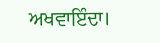ਅਖਵਾਇੰਦਾ।